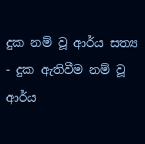දුක නම් වූ ආර්ය සත්‍ය - දුක ඇතිවීම නම් වූ ආර්ය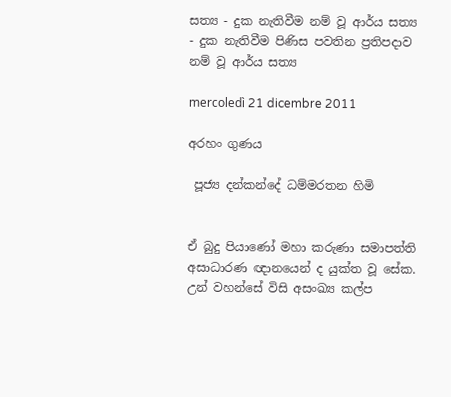සත්‍ය - දුක නැතිවීම නම් වූ ආර්ය සත්‍ය - දුක නැතිවීම පිණිස පවතින ප්‍රතිපදාව නම් වූ ආර්ය සත්‍ය

mercoledì 21 dicembre 2011

අරහං ගුණය

 පූජ්‍ය දන්කන්දේ ධම්මරතන හිමි


ඒ බුදු පියාණෝ මහා කරුණා සමාපත්ති අසාධාරණ ඥානයෙන් ද යුක්ත වූ සේක. උන් වහන්සේ විසි අසංඛ්‍ය කල්ප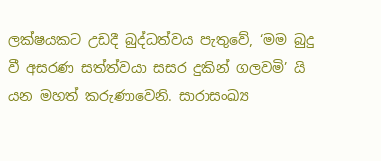ලක්ෂයකට උඩදී බුද්ධත්වය පැතුවේ, ‘මම බුදු වී අසරණ සත්ත්වයා සසර දුකින් ගලවමි’ යි යන මහත් කරුණාවෙනි. සාරාසංඛ්‍ය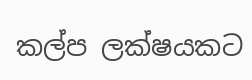කල්ප ලක්ෂයකට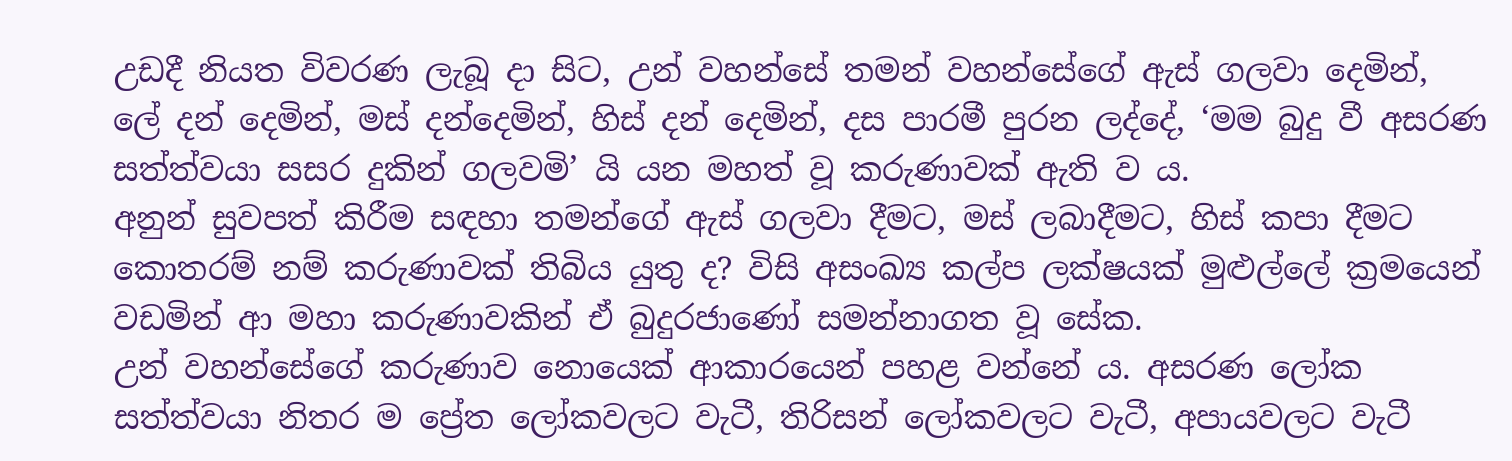උඩදී නියත විවරණ ලැබූ දා සිට, උන් වහන්සේ තමන් වහන්සේගේ ඇස් ගලවා දෙමින්, ලේ දන් දෙමින්, මස් දන්දෙමින්, හිස් දන් දෙමින්, දස පාරමී පුරන ලද්දේ, ‘මම බුදු වී අසරණ සත්ත්වයා සසර දුකින් ගලවමි’ යි යන මහත් වූ කරුණාවක් ඇති ව ය.
අනුන් සුවපත් කිරීම සඳහා තමන්ගේ ඇස් ගලවා දීමට, මස් ලබාදීමට, හිස් කපා දීමට කොතරම් නම් කරුණාවක් තිබිය යුතු ද? විසි අසංඛ්‍ය කල්ප ලක්ෂයක් මුළුල්ලේ ක්‍රමයෙන් වඩමින් ආ මහා කරුණාවකින් ඒ බුදුරජාණෝ සමන්නාගත වූ සේක.
උන් වහන්සේගේ කරුණාව නොයෙක් ආකාරයෙන් පහළ වන්නේ ය. අසරණ ලෝක සත්ත්වයා නිතර ම ප්‍රේත ලෝකවලට වැටී, තිරිසන් ලෝකවලට වැටී, අපායවලට වැටී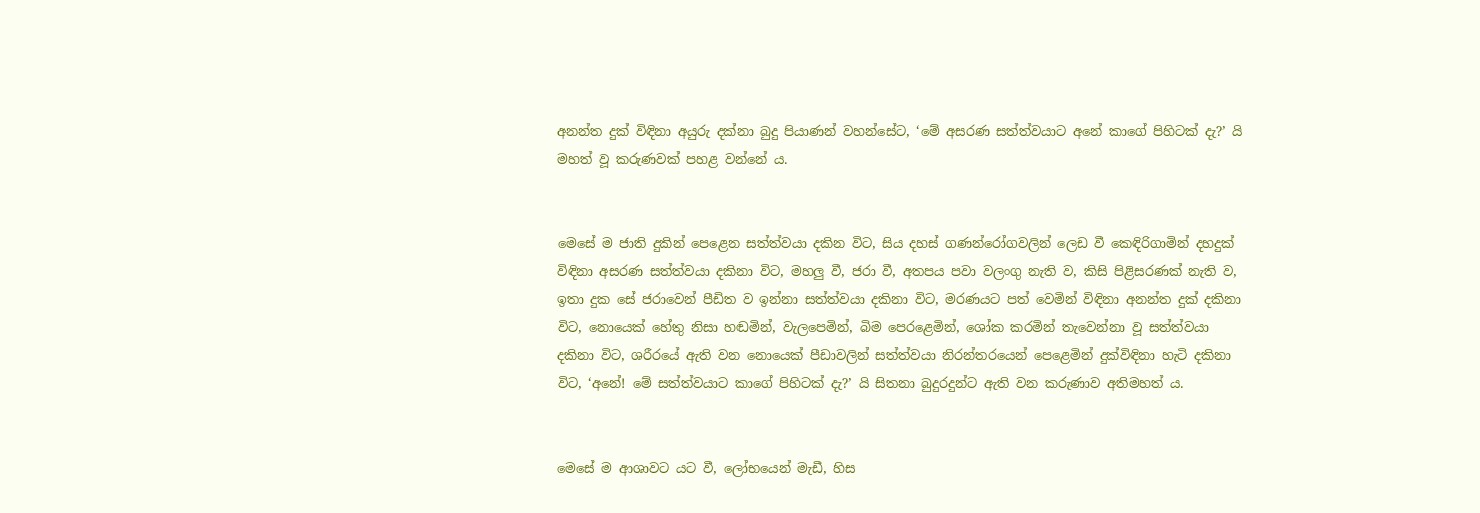අනන්ත දුක් විඳිනා අයුරු දක්නා බුදු පියාණන් වහන්සේට, ‘මේ අසරණ සත්ත්වයාට අනේ කාගේ පිහිටක් දැ?’ යි මහත් වූ කරුණවක් පහළ වන්නේ ය.


මෙසේ ම ජාති දුකින් පෙළෙන සත්ත්වයා දකින විට, සිය දහස් ගණන්රෝගවලින් ලෙඩ වී කෙඳිරිගාමින් දහදුක් විඳිනා අසරණ සත්ත්වයා දකිනා විට, මහලු වී, ජරා වී, අතපය පවා වලංගු නැති ව, කිසි පිළිසරණක් නැති ව, ඉතා දුක සේ ජරාවෙන් පීඩිත ව ඉන්නා සත්ත්වයා දකිනා විට, මරණයට පත් වෙමින් විඳිනා අනන්ත දුක් දකිනා විට, නොයෙක් හේතු නිසා හඬමින්, වැලපෙමින්, බිම පෙරළෙමින්, ශෝක කරමින් තැවෙන්නා වූ සත්ත්වයා දකිනා විට, ශරීරයේ ඇති වන නොයෙක් පීඩාවලින් සත්ත්වයා නිරන්තරයෙන් පෙළෙමින් දුක්විඳිනා හැටි දකිනා විට, ‘අනේ! මේ සත්ත්වයාට කාගේ පිහිටක් දැ?’ යි සිතනා බුදුරදුන්ට ඇති වන කරුණාව අතිමහත් ය.


මෙසේ ම ආශාවට යට වී, ලෝභයෙන් මැඩී, හිස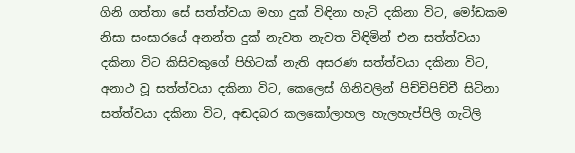ගිනි ගත්තා සේ සත්ත්වයා මහා දුක් විඳිනා හැටි දකිනා විට, මෝඩකම නිසා සංසාරයේ අනන්ත දුක් නැවත නැවත විඳිමින් එන සත්ත්වයා දකිනා විට කිසිවකුගේ පිහිටක් නැති අසරණ සත්ත්වයා දකිනා විට, අනාථ වූ සත්ත්වයා දකිනා විට, කෙලෙස් ගිනිවලින් පිච්චිපිච්චී සිටිනා සත්ත්වයා දකිනා විට, අඬදබර කලකෝලාහල හැලහැප්පිලි ගැටිලි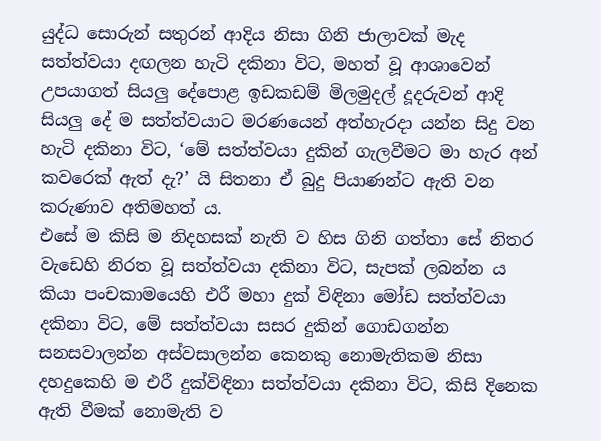යුද්ධ සොරුන් සතුරන් ආදිය නිසා ගිනි ජාලාවක් මැද සත්ත්වයා දඟලන හැටි දකිනා විට, මහත් වූ ආශාවෙන් උපයාගත් සියලු දේපොළ ඉඩකඩම් මිලමුදල් දූදරුවන් ආදි සියලු දේ ම සත්ත්වයාට මරණයෙන් අත්හැරදා යන්න සිදු වන හැටි දකිනා විට, ‘මේ සත්ත්වයා දුකින් ගැලවීමට මා හැර අන් කවරෙක් ඇත් දැ?’ යි සිතනා ඒ බුදු පියාණන්ට ඇති වන කරුණාව අතිමහත් ය.
එසේ ම කිසි ම නිදහසක් නැති ව හිස ගිනි ගත්තා සේ නිතර වැඩෙහි නිරත වූ සත්ත්වයා දකිනා විට, සැපක් ලබන්න ය කියා පංචකාමයෙහි එරී මහා දුක් විඳිනා මෝඩ සත්ත්වයා දකිනා විට, මේ සත්ත්වයා සසර දුකින් ගොඩගන්න සනසවාලන්න අස්වසාලන්න කෙනකු නොමැතිකම නිසා දහදුකෙහි ම එරී දුක්විඳිනා සත්ත්වයා දකිනා විට, කිසි දිනෙක ඇති වීමක් නොමැති ව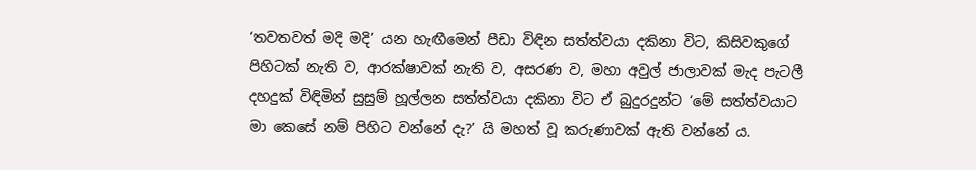‘තවතවත් මදි මදි’ යන හැඟීමෙන් පීඩා විඳින සත්ත්වයා දකිනා විට, කිසිවකුගේ පිහිටක් නැති ව, ආරක්ෂාවක් නැති ව, අසරණ ව, මහා අවුල් ජාලාවක් මැද පැටලී දහදුක් විඳිමින් සුසුම් හූල්ලන සත්ත්වයා දකිනා විට ඒ බුදුරදුන්ට ‘මේ සත්ත්වයාට මා කෙසේ නම් පිහිට වන්නේ දැ?’ යි මහත් වූ කරුණාවක් ඇති වන්නේ ය.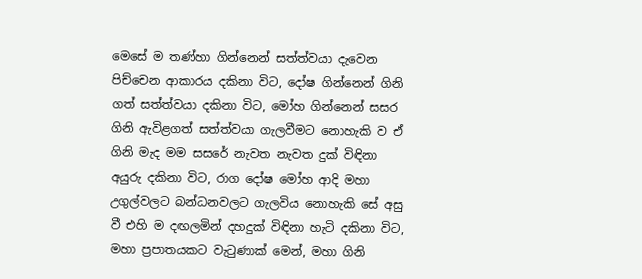මෙසේ ම තණ්හා ගින්නෙන් සත්ත්වයා දැවෙන පිච්චෙන ආකාරය දකිනා විට, දෝෂ ගින්නෙන් ගිනි ගත් සත්ත්වයා දකිනා විට, මෝහ ගින්නෙන් සසර ගිනි ඇවිළගත් සත්ත්වයා ගැලවීමට නොහැකි ව ඒ ගිනි මැද මම සසරේ නැවත නැවත දුක් විඳිනා අයුරු දකිනා විට, රාග දෝෂ මෝහ ආදි මහා උගුල්වලට බන්ධනවලට ගැලවිය නොහැකි සේ අසු වී එහි ම දඟලමින් දහදුක් විඳිනා හැටි දකිනා විට, මහා ප්‍රපාතයකට වැටුණාක් මෙන්, මහා ගිනි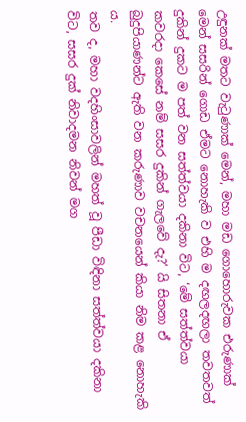උඳුනක් මතට වැටුණාක් මෙන්, මහා මඩ ගොහොරුවක එරුණාක් මෙන් සසරින් ගොඩ ඒමට නොහැකි ව එහි ම දඟලදඟලා තවතවත් දුකින් දුකට ම පත් වන සත්ත්වයා දකිනා විට, ‘මේ සත්ත්වයා කවරදා කෙසේ නම් සසර දුකින් ගැලවේ දැ?’ යි සිතනා ඒ බුදුපියාණන්ට ඇති වන කරුණාව වචනයෙන් කියා නිම කළ නොහැකි ය.
තව ද, මහා වදහිංසාවලින් මහත් වූ පීඩා විඳිනා සත්ත්වයා දකිනා විට, සසර දුක් නිවාදමන නිවන් මග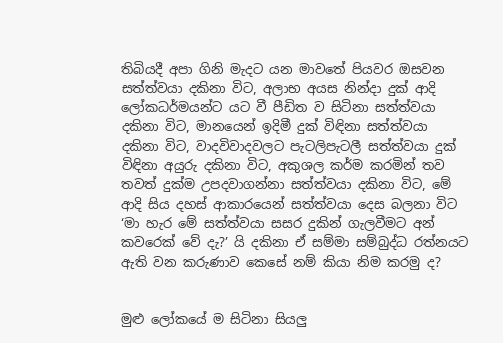තිබියදී අපා ගිනි මැදට යන මාවතේ පියවර ඔසවන සත්ත්වයා දකිනා විට, අලාභ අයස නින්දා දුක් ආදි ලෝකධර්මයන්ට යට වී පීඩිත ව සිටිනා සත්ත්වයා දකිනා විට, මානයෙන් ඉදිමී දුක් විඳිනා සත්ත්වයා දකිනා විට, වාදවිවාදවලට පැටලිපැටලී සත්ත්වයා දුක් විඳිනා අයුරු දකිනා විට, අකුශල කර්ම කරමින් තව තවත් දුක්ම උපදවාගන්නා සත්ත්වයා දකිනා විට, මේ ආදි සිය දහස් ආකාරයෙන් සත්ත්වයා දෙස බලනා විට ‘මා හැර මේ සත්ත්වයා සසර දුකින් ගැලවීමට අන් කවරෙක් වේ දැ?’ යි දකිනා ඒ සම්මා සම්බුද්ධ රත්නයට ඇති වන කරුණාව කෙසේ නම් කියා නිම කරමු ද?


මුළු ලෝකයේ ම සිටිනා සියලු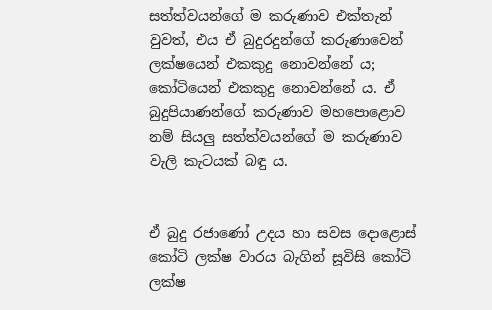සත්ත්වයන්ගේ ම කරුණාව එක්තැන් වුවත්, එය ඒ බුදුරදුන්ගේ කරුණාවෙන් ලක්ෂයෙන් එකකුදු නොවන්නේ ය; කෝටියෙන් එකකුදු නොවන්නේ ය. ඒ බුදුපියාණන්ගේ කරුණාව මහපොළොව නම් සියලු සත්ත්වයන්ගේ ම කරුණාව වැලි කැටයක් බඳු ය.


ඒ බුදු රජාණෝ උදය හා සවස දොළොස් කෝටි ලක්ෂ වාරය බැගින් සූවිසි කෝටි ලක්ෂ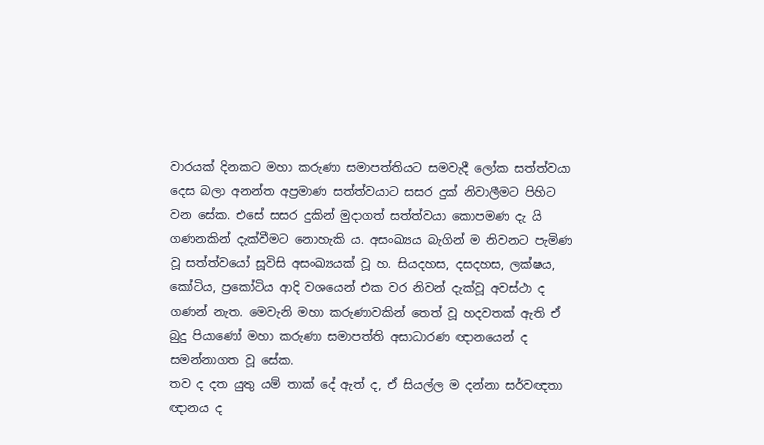වාරයක් දිනකට මහා කරුණා සමාපත්තියට සමවැදී ලෝක සත්ත්වයා දෙස බලා අනන්ත අප්‍රමාණ සත්ත්වයාට සසර දුක් නිවාලීමට පිහිට වන සේක. එසේ සසර දුකින් මුදාගත් සත්ත්වයා කොපමණ දැ යි ගණනකින් දැක්වීමට නොහැකි ය. අසංඛ්‍යය බැගින් ම නිවනට පැමිණ වූ සත්ත්වයෝ සූවිසි අසංඛ්‍යයක් වූ හ. සියදහස, දසදහස, ලක්ෂය, කෝටිය, ප්‍රකෝටිය ආදි වශයෙන් එක වර නිවන් දැක්වූ අවස්ථා ද ගණන් නැත. මෙවැනි මහා කරුණාවකින් තෙත් වූ හදවතක් ඇති ඒ බුදු පියාණෝ මහා කරුණා සමාපත්ති අසාධාරණ ඥානයෙන් ද සමන්නාගත වූ සේක.
තව ද දත යුතු යම් තාක් දේ ඇත් ද, ඒ සියල්ල ම දන්නා සර්වඥතා ඥානය ද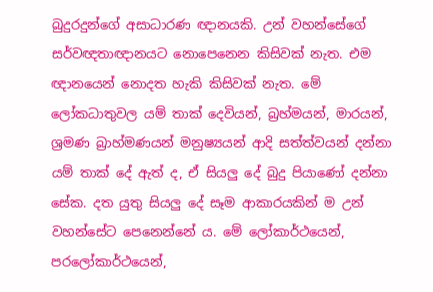බුදුරදුන්ගේ අසාධාරණ ඥානයකි. උන් වහන්සේගේ සර්වඥතාඥානයට නොපෙනෙන කිසිවක් නැත. එම ඥානයෙන් නොදත හැකි කිසිවක් නැත. මේ ලෝකධාතුවල යම් තාක් දෙවියන්, බ්‍රහ්මයන්, මාරයන්, ශ්‍රමණ බ්‍රාහ්මණයන් මනුෂ්‍යයන් ආදි සත්ත්වයන් දන්නා යම් තාක් දේ ඇත් ද, ඒ සියලු දේ බුදු පියාණෝ දන්නා සේක. දත යුතු සියලු දේ සෑම ආකාරයකින් ම උන් වහන්සේට පෙනෙන්නේ ය. මේ ලෝකාර්ථයෙන්, පරලෝකාර්ථයෙන්,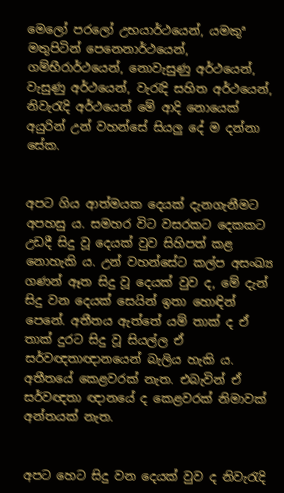මෙලෝ පරලෝ උභයාර්ථයෙන්, යමකුª මතුපිටින් පෙනෙනාර්ථයෙන්, ගම්භීරාර්ථයෙන්, නොවැසුණු අර්ථයෙන්, වැසුණු අර්ථයෙන්, වැරැදි සහිත අර්ථයෙන්, නිවැරැදි අර්ථයෙන් මේ ආදි නොයෙක් අයුරින් උන් වහන්සේ සියලු දේ ම දන්නා සේක.


අපට ගිය ආත්මයක දෙයක් දැනගැනීමට අපහසු ය. සමහර විට වසරකට දෙකකට උඩදී සිදු වූ දෙයක් වුව සිහිපත් කළ නොහැකි ය. උන් වහන්සේට කල්ප අසංඛ්‍ය ගණන් ඈත සිදු වූ දෙයක් වුව ද, මේ දැන් සිදු වන දෙයක් සෙයින් ඉතා හොඳින් පෙනේ. අතීතය ඇත්තේ යම් තාක් ද ඒ තාක් දුරට සිදු වූ සියල්ල ඒ සර්වඥතාඥානයෙන් බැලිය හැකි ය. අතීතයේ කෙළවරක් නැත. එබැවින් ඒ සර්වඥතා ඥානයේ ද කෙළවරක් නිමාවක් අන්තයක් නැත.


අපට හෙට සිදු වන දෙයක් වුව ද නිවැරැදි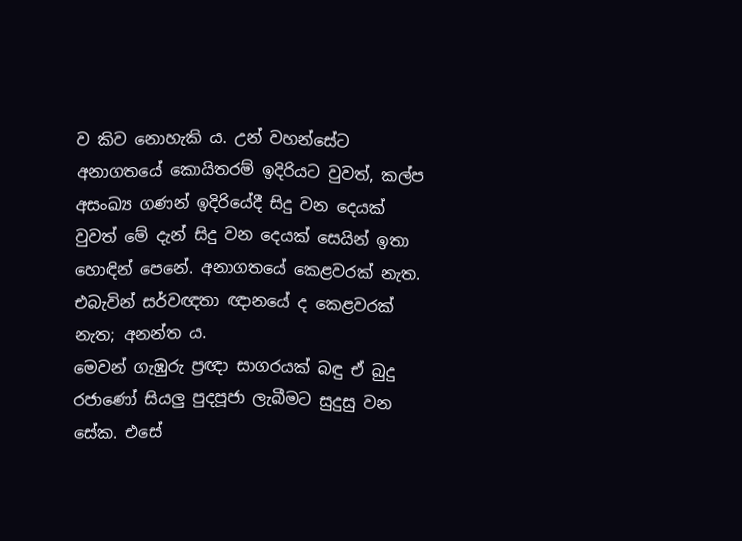ව කිව නොහැකි ය. උන් වහන්සේට අනාගතයේ කොයිතරම් ඉදිරියට වුවත්, කල්ප අසංඛ්‍ය ගණන් ඉදිරියේදී සිදු වන දෙයක් වුවත් මේ දැන් සිදු වන දෙයක් සෙයින් ඉතා හොඳින් පෙනේ. අනාගතයේ කෙළවරක් නැත. එබැවින් සර්වඥතා ඥානයේ ද කෙළවරක් නැත; අනන්ත ය.
මෙවන් ගැඹුරු ප්‍රඥා සාගරයක් බඳු ඒ බුදු රජාණෝ සියලු පුදපූජා ලැබීමට සුදුසු වන සේක. එසේ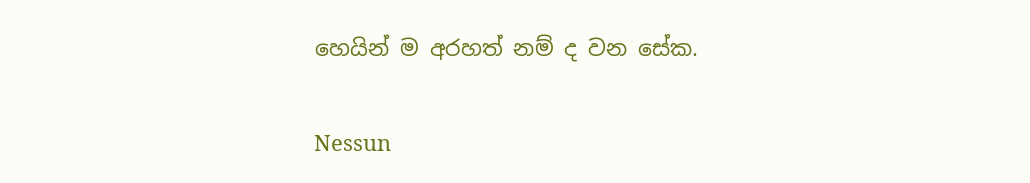හෙයින් ම අරහත් නම් ද වන සේක.

Nessun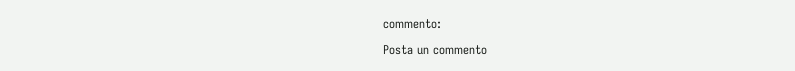commento:

Posta un commento